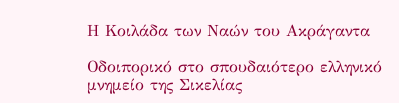Η Κοιλάδα των Ναών του Ακράγαντα

Οδοιπορικό στο σπουδαιότερο ελληνικό μνημείο της Σικελίας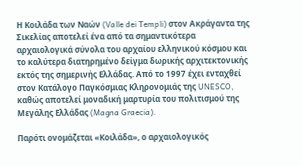Η Κοιλάδα των Ναών (Valle dei Templi) στον Ακράγαντα της Σικελίας αποτελεί ένα από τα σημαντικότερα αρχαιολογικά σύνολα του αρχαίου ελληνικού κόσμου και το καλύτερα διατηρημένο δείγμα δωρικής αρχιτεκτονικής εκτός της σημερινής Ελλάδας. Από το 1997 έχει ενταχθεί στον Κατάλογο Παγκόσμιας Κληρονομιάς της UNESCO, καθώς αποτελεί μοναδική μαρτυρία του πολιτισμού της Μεγάλης Ελλάδας (Magna Graecia).

Παρότι ονομάζεται «Κοιλάδα», ο αρχαιολογικός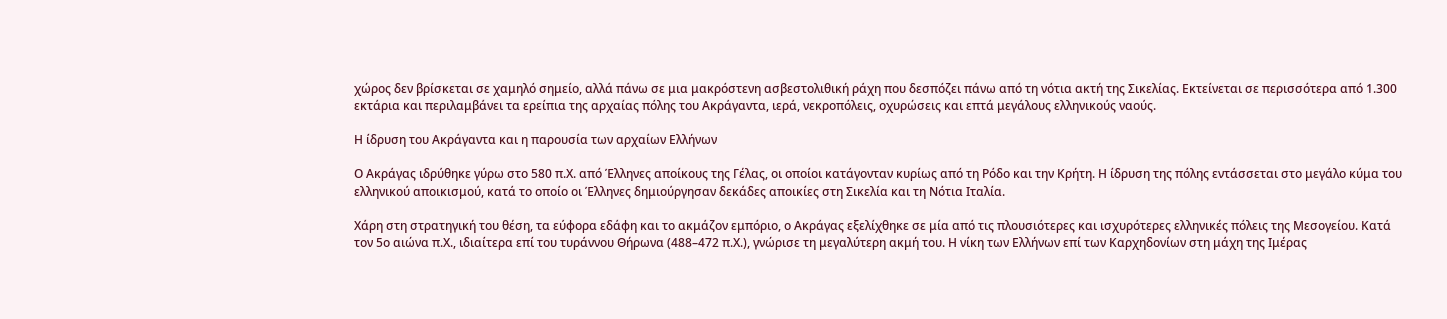χώρος δεν βρίσκεται σε χαμηλό σημείο, αλλά πάνω σε μια μακρόστενη ασβεστολιθική ράχη που δεσπόζει πάνω από τη νότια ακτή της Σικελίας. Εκτείνεται σε περισσότερα από 1.300 εκτάρια και περιλαμβάνει τα ερείπια της αρχαίας πόλης του Ακράγαντα, ιερά, νεκροπόλεις, οχυρώσεις και επτά μεγάλους ελληνικούς ναούς.

Η ίδρυση του Ακράγαντα και η παρουσία των αρχαίων Ελλήνων

Ο Ακράγας ιδρύθηκε γύρω στο 580 π.Χ. από Έλληνες αποίκους της Γέλας, οι οποίοι κατάγονταν κυρίως από τη Ρόδο και την Κρήτη. Η ίδρυση της πόλης εντάσσεται στο μεγάλο κύμα του ελληνικού αποικισμού, κατά το οποίο οι Έλληνες δημιούργησαν δεκάδες αποικίες στη Σικελία και τη Νότια Ιταλία.

Χάρη στη στρατηγική του θέση, τα εύφορα εδάφη και το ακμάζον εμπόριο, ο Ακράγας εξελίχθηκε σε μία από τις πλουσιότερες και ισχυρότερες ελληνικές πόλεις της Μεσογείου. Κατά τον 5ο αιώνα π.Χ., ιδιαίτερα επί του τυράννου Θήρωνα (488–472 π.Χ.), γνώρισε τη μεγαλύτερη ακμή του. Η νίκη των Ελλήνων επί των Καρχηδονίων στη μάχη της Ιμέρας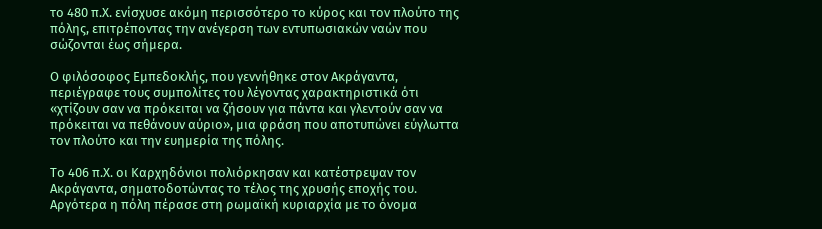το 480 π.Χ. ενίσχυσε ακόμη περισσότερο το κύρος και τον πλούτο της πόλης, επιτρέποντας την ανέγερση των εντυπωσιακών ναών που σώζονται έως σήμερα.

Ο φιλόσοφος Εμπεδοκλής, που γεννήθηκε στον Ακράγαντα, περιέγραφε τους συμπολίτες του λέγοντας χαρακτηριστικά ότι «χτίζουν σαν να πρόκειται να ζήσουν για πάντα και γλεντούν σαν να πρόκειται να πεθάνουν αύριο», μια φράση που αποτυπώνει εύγλωττα τον πλούτο και την ευημερία της πόλης.

Το 406 π.Χ. οι Καρχηδόνιοι πολιόρκησαν και κατέστρεψαν τον Ακράγαντα, σηματοδοτώντας το τέλος της χρυσής εποχής του. Αργότερα η πόλη πέρασε στη ρωμαϊκή κυριαρχία με το όνομα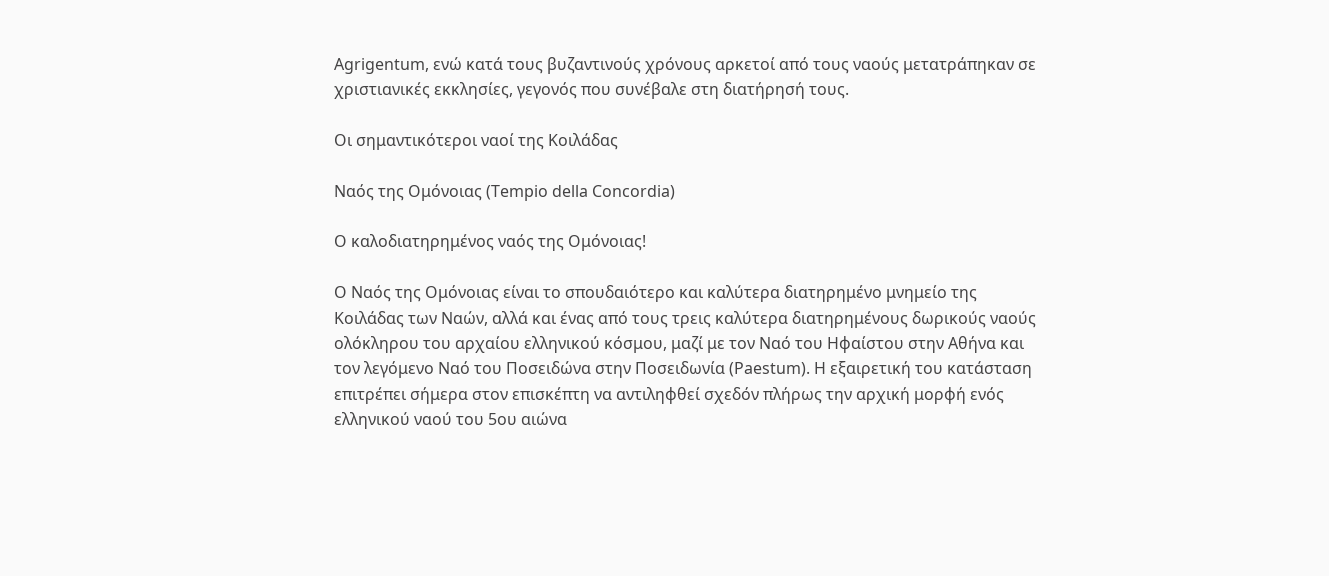Agrigentum, ενώ κατά τους βυζαντινούς χρόνους αρκετοί από τους ναούς μετατράπηκαν σε χριστιανικές εκκλησίες, γεγονός που συνέβαλε στη διατήρησή τους.

Οι σημαντικότεροι ναοί της Κοιλάδας

Ναός της Ομόνοιας (Tempio della Concordia)

Ο καλοδιατηρημένος ναός της Ομόνοιας!

Ο Ναός της Ομόνοιας είναι το σπουδαιότερο και καλύτερα διατηρημένο μνημείο της Κοιλάδας των Ναών, αλλά και ένας από τους τρεις καλύτερα διατηρημένους δωρικούς ναούς ολόκληρου του αρχαίου ελληνικού κόσμου, μαζί με τον Ναό του Ηφαίστου στην Αθήνα και τον λεγόμενο Ναό του Ποσειδώνα στην Ποσειδωνία (Paestum). Η εξαιρετική του κατάσταση επιτρέπει σήμερα στον επισκέπτη να αντιληφθεί σχεδόν πλήρως την αρχική μορφή ενός ελληνικού ναού του 5ου αιώνα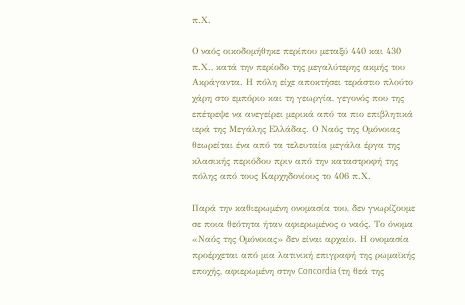π.Χ.

Ο ναός οικοδομήθηκε περίπου μεταξύ 440 και 430 π.Χ., κατά την περίοδο της μεγαλύτερης ακμής του Ακράγαντα. Η πόλη είχε αποκτήσει τεράστιο πλούτο χάρη στο εμπόριο και τη γεωργία, γεγονός που της επέτρεψε να ανεγείρει μερικά από τα πιο επιβλητικά ιερά της Μεγάλης Ελλάδας. Ο Ναός της Ομόνοιας θεωρείται ένα από τα τελευταία μεγάλα έργα της κλασικής περιόδου πριν από την καταστροφή της πόλης από τους Καρχηδονίους το 406 π.Χ.

Παρά την καθιερωμένη ονομασία του, δεν γνωρίζουμε σε ποια θεότητα ήταν αφιερωμένος ο ναός. Το όνομα «Ναός της Ομόνοιας» δεν είναι αρχαίο. Η ονομασία προέρχεται από μια λατινική επιγραφή της ρωμαϊκής εποχής, αφιερωμένη στην Concordia (τη θεά της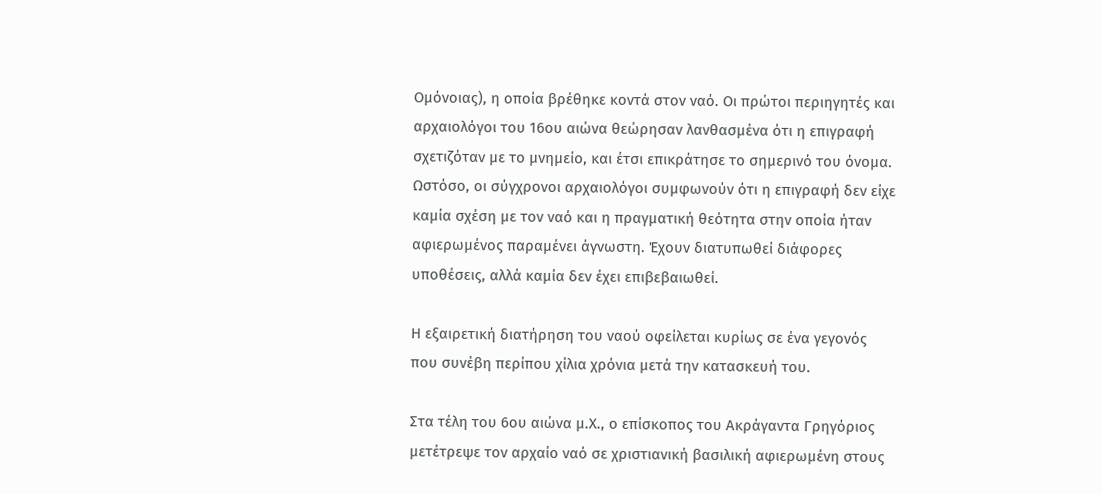Ομόνοιας), η οποία βρέθηκε κοντά στον ναό. Οι πρώτοι περιηγητές και αρχαιολόγοι του 16ου αιώνα θεώρησαν λανθασμένα ότι η επιγραφή σχετιζόταν με το μνημείο, και έτσι επικράτησε το σημερινό του όνομα. Ωστόσο, οι σύγχρονοι αρχαιολόγοι συμφωνούν ότι η επιγραφή δεν είχε καμία σχέση με τον ναό και η πραγματική θεότητα στην οποία ήταν αφιερωμένος παραμένει άγνωστη. Έχουν διατυπωθεί διάφορες υποθέσεις, αλλά καμία δεν έχει επιβεβαιωθεί.

Η εξαιρετική διατήρηση του ναού οφείλεται κυρίως σε ένα γεγονός που συνέβη περίπου χίλια χρόνια μετά την κατασκευή του.

Στα τέλη του 6ου αιώνα μ.Χ., ο επίσκοπος του Ακράγαντα Γρηγόριος μετέτρεψε τον αρχαίο ναό σε χριστιανική βασιλική αφιερωμένη στους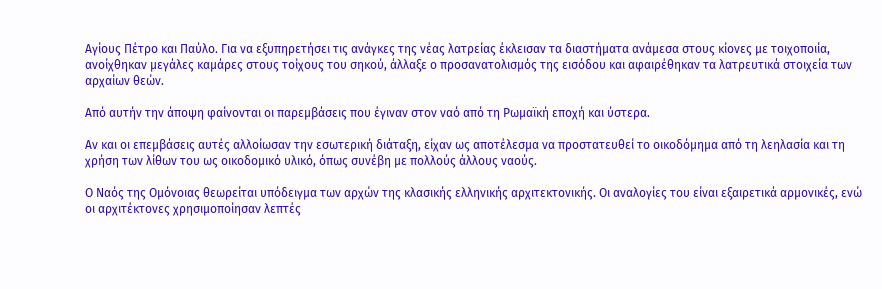Αγίους Πέτρο και Παύλο. Για να εξυπηρετήσει τις ανάγκες της νέας λατρείας έκλεισαν τα διαστήματα ανάμεσα στους κίονες με τοιχοποιία, ανοίχθηκαν μεγάλες καμάρες στους τοίχους του σηκού, άλλαξε ο προσανατολισμός της εισόδου και αφαιρέθηκαν τα λατρευτικά στοιχεία των αρχαίων θεών.

Από αυτήν την άποψη φαίνονται οι παρεμβάσεις που έγιναν στον ναό από τη Ρωμαϊκή εποχή και ύστερα.

Αν και οι επεμβάσεις αυτές αλλοίωσαν την εσωτερική διάταξη, είχαν ως αποτέλεσμα να προστατευθεί το οικοδόμημα από τη λεηλασία και τη χρήση των λίθων του ως οικοδομικό υλικό, όπως συνέβη με πολλούς άλλους ναούς.

Ο Ναός της Ομόνοιας θεωρείται υπόδειγμα των αρχών της κλασικής ελληνικής αρχιτεκτονικής. Οι αναλογίες του είναι εξαιρετικά αρμονικές, ενώ οι αρχιτέκτονες χρησιμοποίησαν λεπτές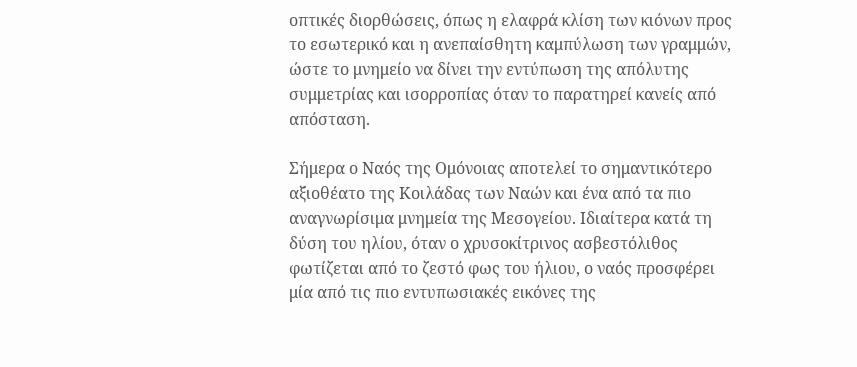οπτικές διορθώσεις, όπως η ελαφρά κλίση των κιόνων προς το εσωτερικό και η ανεπαίσθητη καμπύλωση των γραμμών, ώστε το μνημείο να δίνει την εντύπωση της απόλυτης συμμετρίας και ισορροπίας όταν το παρατηρεί κανείς από απόσταση.

Σήμερα ο Ναός της Ομόνοιας αποτελεί το σημαντικότερο αξιοθέατο της Κοιλάδας των Ναών και ένα από τα πιο αναγνωρίσιμα μνημεία της Μεσογείου. Ιδιαίτερα κατά τη δύση του ηλίου, όταν ο χρυσοκίτρινος ασβεστόλιθος φωτίζεται από το ζεστό φως του ήλιου, ο ναός προσφέρει μία από τις πιο εντυπωσιακές εικόνες της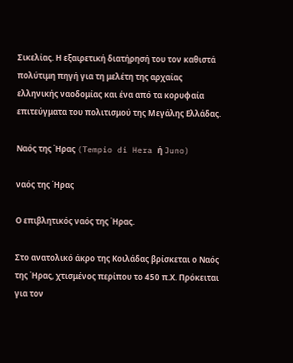Σικελίας. Η εξαιρετική διατήρησή του τον καθιστά πολύτιμη πηγή για τη μελέτη της αρχαίας ελληνικής ναοδομίας και ένα από τα κορυφαία επιτεύγματα του πολιτισμού της Μεγάλης Ελλάδας.

Ναός της Ήρας (Tempio di Hera ή Juno)

ναός της Ήρας

Ο επιβλητικός ναός της Ήρας.

Στο ανατολικό άκρο της Κοιλάδας βρίσκεται ο Ναός της Ήρας, χτισμένος περίπου το 450 π.Χ. Πρόκειται για τον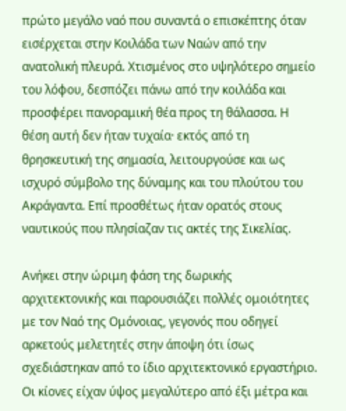πρώτο μεγάλο ναό που συναντά ο επισκέπτης όταν εισέρχεται στην Κοιλάδα των Ναών από την ανατολική πλευρά. Χτισμένος στο υψηλότερο σημείο του λόφου, δεσπόζει πάνω από την κοιλάδα και προσφέρει πανοραμική θέα προς τη θάλασσα. Η θέση αυτή δεν ήταν τυχαία· εκτός από τη θρησκευτική της σημασία, λειτουργούσε και ως ισχυρό σύμβολο της δύναμης και του πλούτου του Ακράγαντα. Επί προσθέτως ήταν ορατός στους ναυτικούς που πλησίαζαν τις ακτές της Σικελίας.

Ανήκει στην ώριμη φάση της δωρικής αρχιτεκτονικής και παρουσιάζει πολλές ομοιότητες με τον Ναό της Ομόνοιας, γεγονός που οδηγεί αρκετούς μελετητές στην άποψη ότι ίσως σχεδιάστηκαν από το ίδιο αρχιτεκτονικό εργαστήριο. Οι κίονες είχαν ύψος μεγαλύτερο από έξι μέτρα και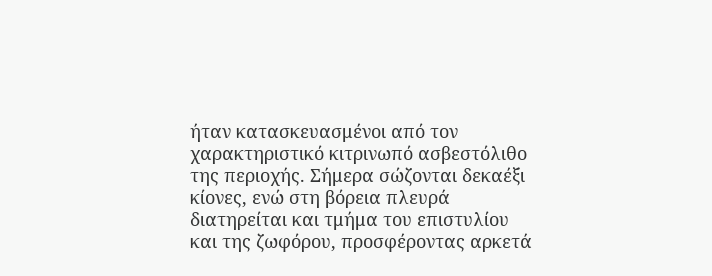ήταν κατασκευασμένοι από τον χαρακτηριστικό κιτρινωπό ασβεστόλιθο της περιοχής. Σήμερα σώζονται δεκαέξι κίονες, ενώ στη βόρεια πλευρά διατηρείται και τμήμα του επιστυλίου και της ζωφόρου, προσφέροντας αρκετά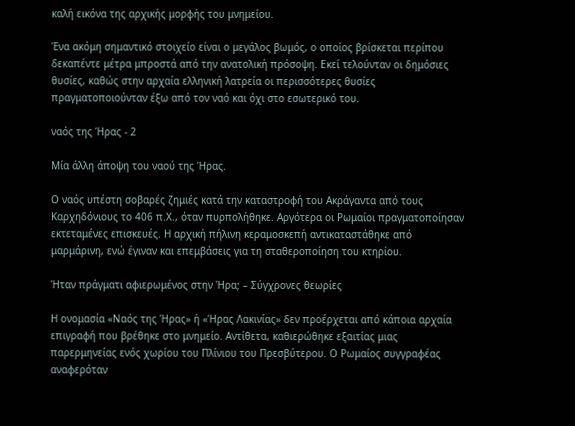καλή εικόνα της αρχικής μορφής του μνημείου.

Ένα ακόμη σημαντικό στοιχείο είναι ο μεγάλος βωμός, ο οποίος βρίσκεται περίπου δεκαπέντε μέτρα μπροστά από την ανατολική πρόσοψη. Εκεί τελούνταν οι δημόσιες θυσίες, καθώς στην αρχαία ελληνική λατρεία οι περισσότερες θυσίες πραγματοποιούνταν έξω από τον ναό και όχι στο εσωτερικό του.

ναός της Ήρας - 2

Μία άλλη άποψη του ναού της Ήρας.

Ο ναός υπέστη σοβαρές ζημιές κατά την καταστροφή του Ακράγαντα από τους Καρχηδόνιους το 406 π.Χ., όταν πυρπολήθηκε. Αργότερα οι Ρωμαίοι πραγματοποίησαν εκτεταμένες επισκευές. Η αρχική πήλινη κεραμοσκεπή αντικαταστάθηκε από μαρμάρινη, ενώ έγιναν και επεμβάσεις για τη σταθεροποίηση του κτηρίου.

Ήταν πράγματι αφιερωμένος στην Ήρα; – Σύγχρονες θεωρίες

Η ονομασία «Ναός της Ήρας» ή «Ήρας Λακινίας» δεν προέρχεται από κάποια αρχαία επιγραφή που βρέθηκε στο μνημείο. Αντίθετα, καθιερώθηκε εξαιτίας μιας παρερμηνείας ενός χωρίου του Πλίνιου του Πρεσβύτερου. Ο Ρωμαίος συγγραφέας αναφερόταν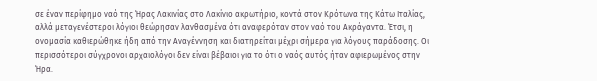σε έναν περίφημο ναό της Ήρας Λακινίας στο Λακίνιο ακρωτήριο, κοντά στον Κρότωνα της Κάτω Ιταλίας, αλλά μεταγενέστεροι λόγιοι θεώρησαν λανθασμένα ότι αναφερόταν στον ναό του Ακράγαντα. Έτσι, η ονομασία καθιερώθηκε ήδη από την Αναγέννηση και διατηρείται μέχρι σήμερα για λόγους παράδοσης. Οι περισσότεροι σύγχρονοι αρχαιολόγοι δεν είναι βέβαιοι για το ότι ο ναός αυτός ήταν αφιερωμένος στην Ήρα.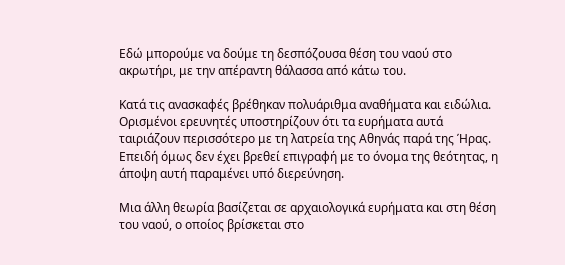Εδώ μπορούμε να δούμε τη δεσπόζουσα θέση του ναού στο ακρωτήρι, με την απέραντη θάλασσα από κάτω του.

Κατά τις ανασκαφές βρέθηκαν πολυάριθμα αναθήματα και ειδώλια. Ορισμένοι ερευνητές υποστηρίζουν ότι τα ευρήματα αυτά ταιριάζουν περισσότερο με τη λατρεία της Αθηνάς παρά της Ήρας. Επειδή όμως δεν έχει βρεθεί επιγραφή με το όνομα της θεότητας, η άποψη αυτή παραμένει υπό διερεύνηση.

Μια άλλη θεωρία βασίζεται σε αρχαιολογικά ευρήματα και στη θέση του ναού, ο οποίος βρίσκεται στο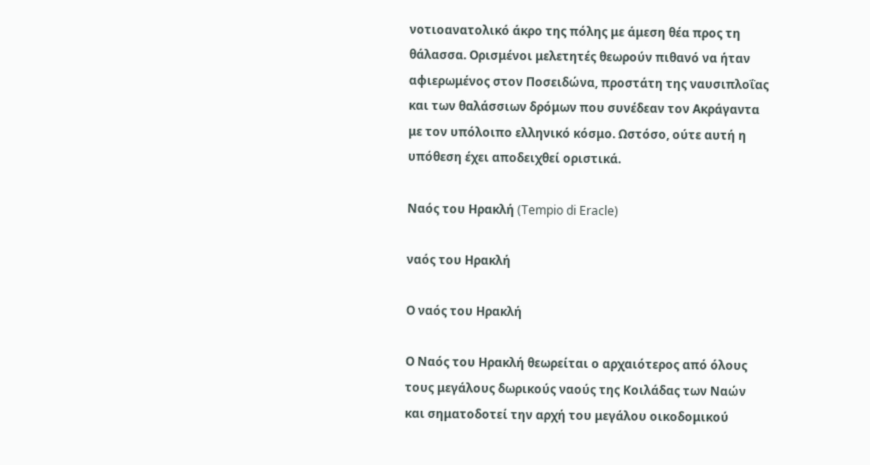νοτιοανατολικό άκρο της πόλης με άμεση θέα προς τη θάλασσα. Ορισμένοι μελετητές θεωρούν πιθανό να ήταν αφιερωμένος στον Ποσειδώνα, προστάτη της ναυσιπλοΐας και των θαλάσσιων δρόμων που συνέδεαν τον Ακράγαντα με τον υπόλοιπο ελληνικό κόσμο. Ωστόσο, ούτε αυτή η υπόθεση έχει αποδειχθεί οριστικά.

Ναός του Ηρακλή (Tempio di Eracle)

ναός του Ηρακλή

Ο ναός του Ηρακλή

Ο Ναός του Ηρακλή θεωρείται ο αρχαιότερος από όλους τους μεγάλους δωρικούς ναούς της Κοιλάδας των Ναών και σηματοδοτεί την αρχή του μεγάλου οικοδομικού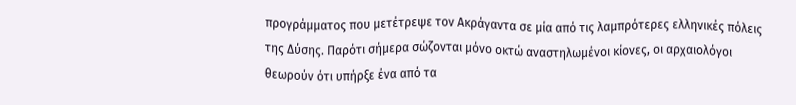προγράμματος που μετέτρεψε τον Ακράγαντα σε μία από τις λαμπρότερες ελληνικές πόλεις της Δύσης. Παρότι σήμερα σώζονται μόνο οκτώ αναστηλωμένοι κίονες, οι αρχαιολόγοι θεωρούν ότι υπήρξε ένα από τα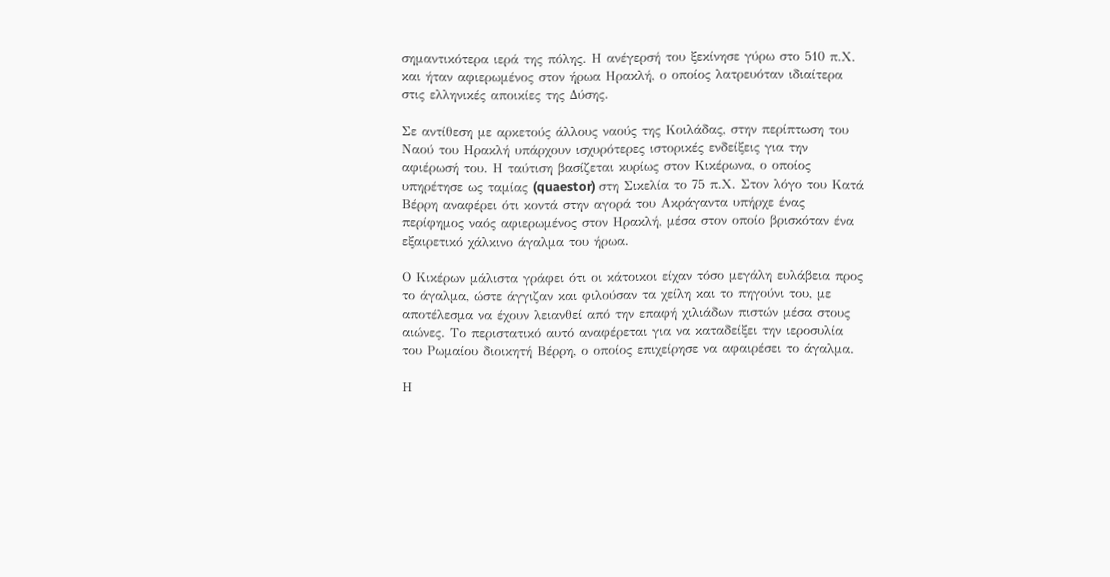σημαντικότερα ιερά της πόλης. Η ανέγερσή του ξεκίνησε γύρω στο 510 π.Χ. και ήταν αφιερωμένος στον ήρωα Ηρακλή, ο οποίος λατρευόταν ιδιαίτερα στις ελληνικές αποικίες της Δύσης.

Σε αντίθεση με αρκετούς άλλους ναούς της Κοιλάδας, στην περίπτωση του Ναού του Ηρακλή υπάρχουν ισχυρότερες ιστορικές ενδείξεις για την αφιέρωσή του. Η ταύτιση βασίζεται κυρίως στον Κικέρωνα, ο οποίος υπηρέτησε ως ταμίας (quaestor) στη Σικελία το 75 π.Χ. Στον λόγο του Κατά Βέρρη αναφέρει ότι κοντά στην αγορά του Ακράγαντα υπήρχε ένας περίφημος ναός αφιερωμένος στον Ηρακλή, μέσα στον οποίο βρισκόταν ένα εξαιρετικό χάλκινο άγαλμα του ήρωα.

Ο Κικέρων μάλιστα γράφει ότι οι κάτοικοι είχαν τόσο μεγάλη ευλάβεια προς το άγαλμα, ώστε άγγιζαν και φιλούσαν τα χείλη και το πηγούνι του, με αποτέλεσμα να έχουν λειανθεί από την επαφή χιλιάδων πιστών μέσα στους αιώνες. Το περιστατικό αυτό αναφέρεται για να καταδείξει την ιεροσυλία του Ρωμαίου διοικητή Βέρρη, ο οποίος επιχείρησε να αφαιρέσει το άγαλμα.

Η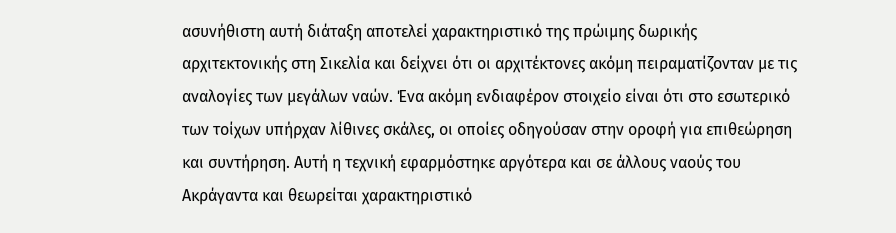ασυνήθιστη αυτή διάταξη αποτελεί χαρακτηριστικό της πρώιμης δωρικής αρχιτεκτονικής στη Σικελία και δείχνει ότι οι αρχιτέκτονες ακόμη πειραματίζονταν με τις αναλογίες των μεγάλων ναών. Ένα ακόμη ενδιαφέρον στοιχείο είναι ότι στο εσωτερικό των τοίχων υπήρχαν λίθινες σκάλες, οι οποίες οδηγούσαν στην οροφή για επιθεώρηση και συντήρηση. Αυτή η τεχνική εφαρμόστηκε αργότερα και σε άλλους ναούς του Ακράγαντα και θεωρείται χαρακτηριστικό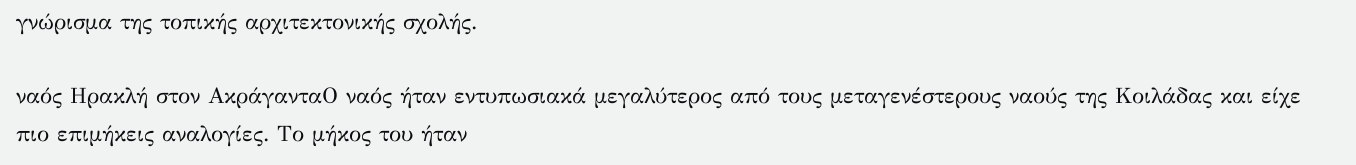γνώρισμα της τοπικής αρχιτεκτονικής σχολής.

ναός Ηρακλή στον ΑκράγανταΟ ναός ήταν εντυπωσιακά μεγαλύτερος από τους μεταγενέστερους ναούς της Κοιλάδας και είχε πιο επιμήκεις αναλογίες. Το μήκος του ήταν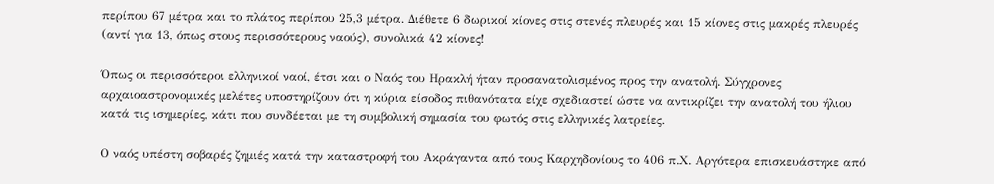περίπου 67 μέτρα και το πλάτος περίπου 25,3 μέτρα. Διέθετε 6 δωρικοί κίονες στις στενές πλευρές και 15 κίονες στις μακρές πλευρές (αντί για 13, όπως στους περισσότερους ναούς), συνολικά 42 κίονες!

Όπως οι περισσότεροι ελληνικοί ναοί, έτσι και ο Ναός του Ηρακλή ήταν προσανατολισμένος προς την ανατολή. Σύγχρονες αρχαιοαστρονομικές μελέτες υποστηρίζουν ότι η κύρια είσοδος πιθανότατα είχε σχεδιαστεί ώστε να αντικρίζει την ανατολή του ήλιου κατά τις ισημερίες, κάτι που συνδέεται με τη συμβολική σημασία του φωτός στις ελληνικές λατρείες.

Ο ναός υπέστη σοβαρές ζημιές κατά την καταστροφή του Ακράγαντα από τους Καρχηδονίους το 406 π.Χ. Αργότερα επισκευάστηκε από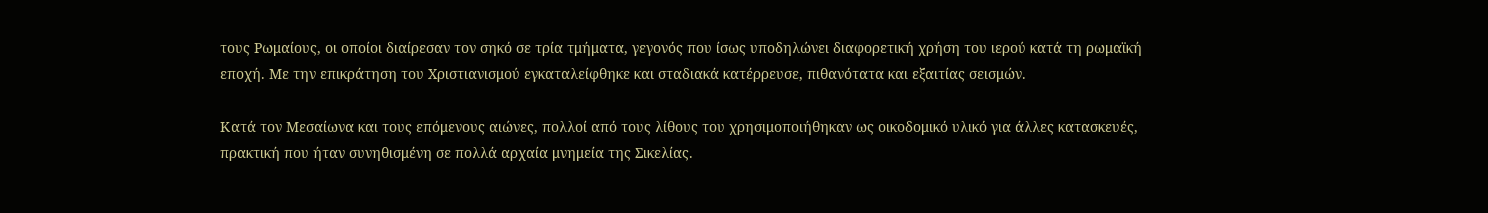τους Ρωμαίους, οι οποίοι διαίρεσαν τον σηκό σε τρία τμήματα, γεγονός που ίσως υποδηλώνει διαφορετική χρήση του ιερού κατά τη ρωμαϊκή εποχή. Με την επικράτηση του Χριστιανισμού εγκαταλείφθηκε και σταδιακά κατέρρευσε, πιθανότατα και εξαιτίας σεισμών.

Κατά τον Μεσαίωνα και τους επόμενους αιώνες, πολλοί από τους λίθους του χρησιμοποιήθηκαν ως οικοδομικό υλικό για άλλες κατασκευές, πρακτική που ήταν συνηθισμένη σε πολλά αρχαία μνημεία της Σικελίας.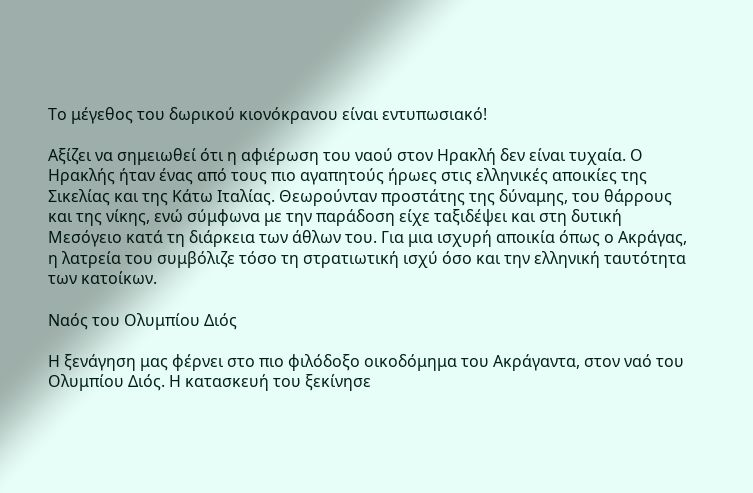Το μέγεθος του δωρικού κιονόκρανου είναι εντυπωσιακό!

Αξίζει να σημειωθεί ότι η αφιέρωση του ναού στον Ηρακλή δεν είναι τυχαία. Ο Ηρακλής ήταν ένας από τους πιο αγαπητούς ήρωες στις ελληνικές αποικίες της Σικελίας και της Κάτω Ιταλίας. Θεωρούνταν προστάτης της δύναμης, του θάρρους και της νίκης, ενώ σύμφωνα με την παράδοση είχε ταξιδέψει και στη δυτική Μεσόγειο κατά τη διάρκεια των άθλων του. Για μια ισχυρή αποικία όπως ο Ακράγας, η λατρεία του συμβόλιζε τόσο τη στρατιωτική ισχύ όσο και την ελληνική ταυτότητα των κατοίκων.

Ναός του Ολυμπίου Διός

Η ξενάγηση μας φέρνει στο πιο φιλόδοξο οικοδόμημα του Ακράγαντα, στον ναό του Ολυμπίου Διός. Η κατασκευή του ξεκίνησε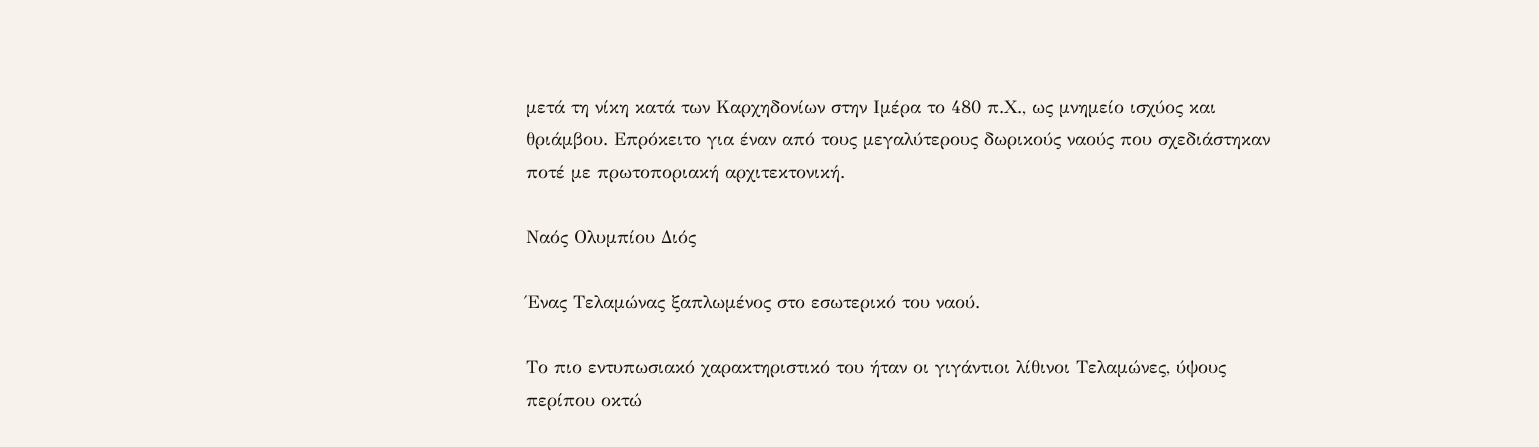μετά τη νίκη κατά των Καρχηδονίων στην Ιμέρα το 480 π.Χ., ως μνημείο ισχύος και θριάμβου. Επρόκειτο για έναν από τους μεγαλύτερους δωρικούς ναούς που σχεδιάστηκαν ποτέ με πρωτοποριακή αρχιτεκτονική.

Ναός Ολυμπίου Διός

Ένας Τελαμώνας ξαπλωμένος στο εσωτερικό του ναού.

Το πιο εντυπωσιακό χαρακτηριστικό του ήταν οι γιγάντιοι λίθινοι Τελαμώνες, ύψους περίπου οκτώ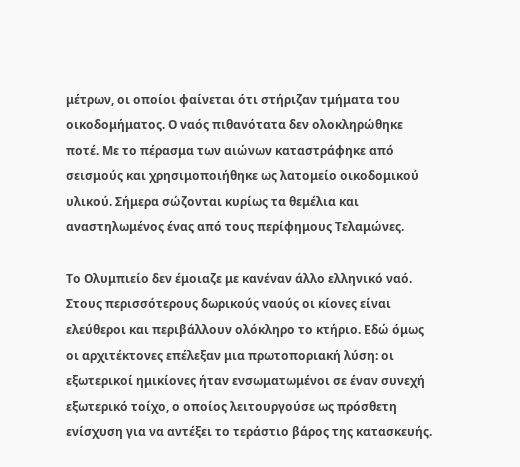μέτρων, οι οποίοι φαίνεται ότι στήριζαν τμήματα του οικοδομήματος. Ο ναός πιθανότατα δεν ολοκληρώθηκε ποτέ. Με το πέρασμα των αιώνων καταστράφηκε από σεισμούς και χρησιμοποιήθηκε ως λατομείο οικοδομικού υλικού. Σήμερα σώζονται κυρίως τα θεμέλια και αναστηλωμένος ένας από τους περίφημους Τελαμώνες.

Το Ολυμπιείο δεν έμοιαζε με κανέναν άλλο ελληνικό ναό. Στους περισσότερους δωρικούς ναούς οι κίονες είναι ελεύθεροι και περιβάλλουν ολόκληρο το κτήριο. Εδώ όμως οι αρχιτέκτονες επέλεξαν μια πρωτοποριακή λύση: οι εξωτερικοί ημικίονες ήταν ενσωματωμένοι σε έναν συνεχή εξωτερικό τοίχο, ο οποίος λειτουργούσε ως πρόσθετη ενίσχυση για να αντέξει το τεράστιο βάρος της κατασκευής.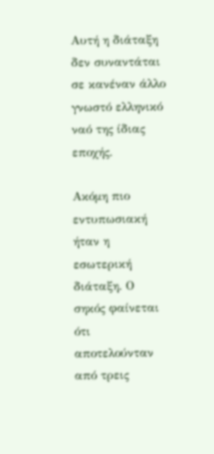Αυτή η διάταξη δεν συναντάται σε κανέναν άλλο γνωστό ελληνικό ναό της ίδιας εποχής.

Ακόμη πιο εντυπωσιακή ήταν η εσωτερική διάταξη. Ο σηκός φαίνεται ότι αποτελούνταν από τρεις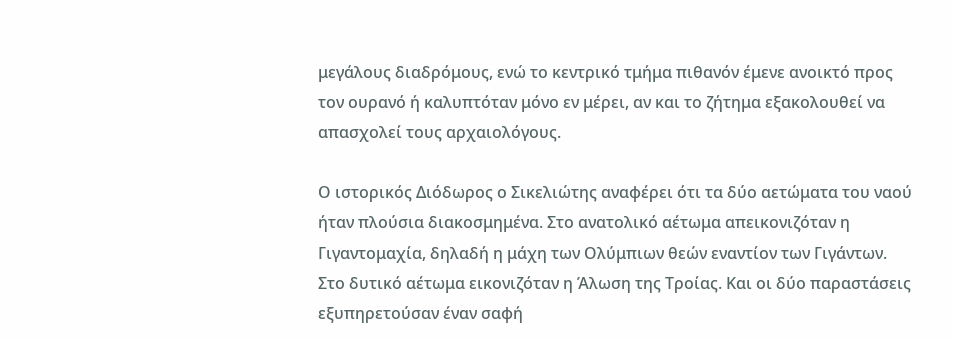μεγάλους διαδρόμους, ενώ το κεντρικό τμήμα πιθανόν έμενε ανοικτό προς τον ουρανό ή καλυπτόταν μόνο εν μέρει, αν και το ζήτημα εξακολουθεί να απασχολεί τους αρχαιολόγους.

Ο ιστορικός Διόδωρος ο Σικελιώτης αναφέρει ότι τα δύο αετώματα του ναού ήταν πλούσια διακοσμημένα. Στο ανατολικό αέτωμα απεικονιζόταν η Γιγαντομαχία, δηλαδή η μάχη των Ολύμπιων θεών εναντίον των Γιγάντων. Στο δυτικό αέτωμα εικονιζόταν η Άλωση της Τροίας. Και οι δύο παραστάσεις εξυπηρετούσαν έναν σαφή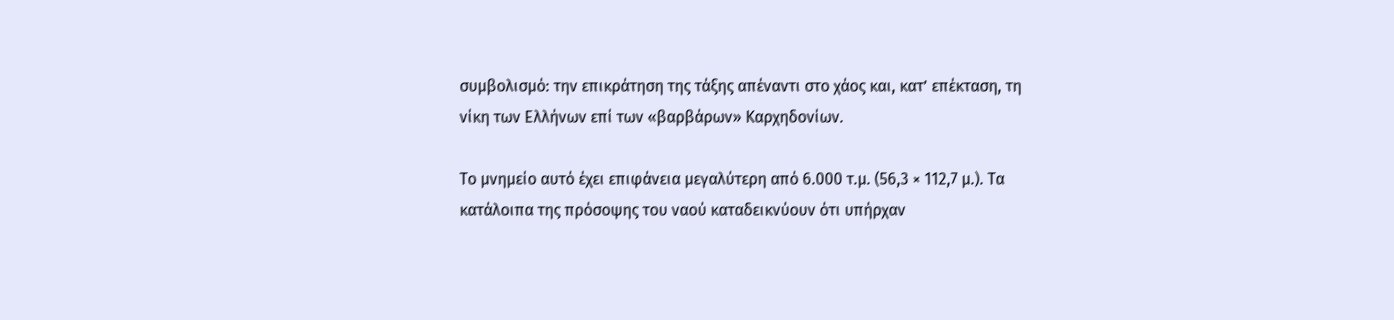συμβολισμό: την επικράτηση της τάξης απέναντι στο χάος και, κατ’ επέκταση, τη νίκη των Ελλήνων επί των «βαρβάρων» Καρχηδονίων.

Το μνημείο αυτό έχει επιφάνεια μεγαλύτερη από 6.000 τ.μ. (56,3 × 112,7 μ.). Τα κατάλοιπα της πρόσοψης του ναού καταδεικνύουν ότι υπήρχαν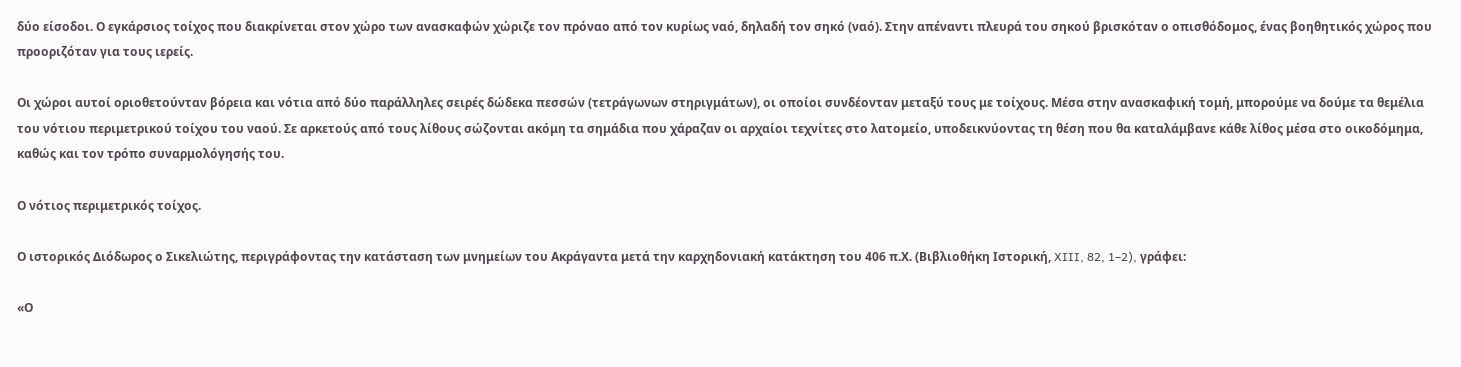δύο είσοδοι. Ο εγκάρσιος τοίχος που διακρίνεται στον χώρο των ανασκαφών χώριζε τον πρόναο από τον κυρίως ναό, δηλαδή τον σηκό (ναό). Στην απέναντι πλευρά του σηκού βρισκόταν ο οπισθόδομος, ένας βοηθητικός χώρος που προοριζόταν για τους ιερείς.

Οι χώροι αυτοί οριοθετούνταν βόρεια και νότια από δύο παράλληλες σειρές δώδεκα πεσσών (τετράγωνων στηριγμάτων), οι οποίοι συνδέονταν μεταξύ τους με τοίχους. Μέσα στην ανασκαφική τομή, μπορούμε να δούμε τα θεμέλια του νότιου περιμετρικού τοίχου του ναού. Σε αρκετούς από τους λίθους σώζονται ακόμη τα σημάδια που χάραζαν οι αρχαίοι τεχνίτες στο λατομείο, υποδεικνύοντας τη θέση που θα καταλάμβανε κάθε λίθος μέσα στο οικοδόμημα, καθώς και τον τρόπο συναρμολόγησής του.

Ο νότιος περιμετρικός τοίχος.

Ο ιστορικός Διόδωρος ο Σικελιώτης, περιγράφοντας την κατάσταση των μνημείων του Ακράγαντα μετά την καρχηδονιακή κατάκτηση του 406 π.Χ. (Βιβλιοθήκη Ιστορική, XIII, 82, 1–2), γράφει:

«Ο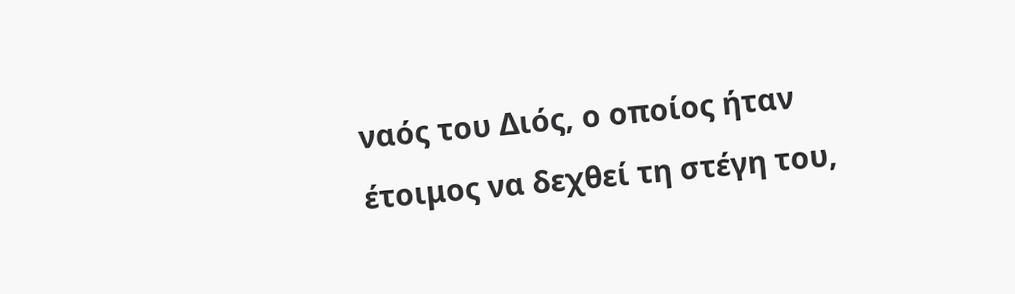ναός του Διός, ο οποίος ήταν έτοιμος να δεχθεί τη στέγη του,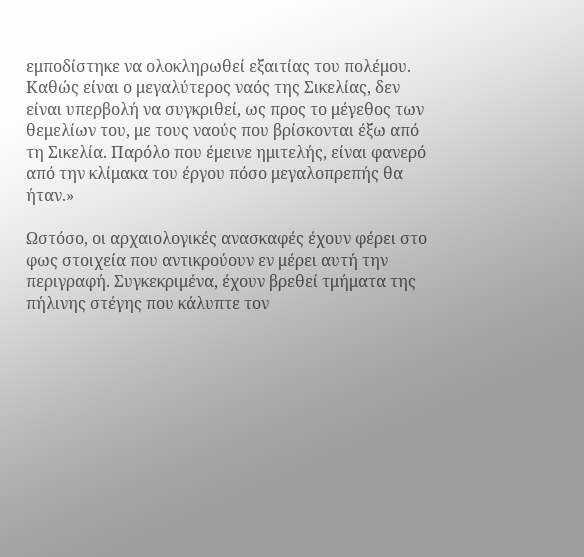εμποδίστηκε να ολοκληρωθεί εξαιτίας του πολέμου. Καθώς είναι ο μεγαλύτερος ναός της Σικελίας, δεν είναι υπερβολή να συγκριθεί, ως προς το μέγεθος των θεμελίων του, με τους ναούς που βρίσκονται έξω από τη Σικελία. Παρόλο που έμεινε ημιτελής, είναι φανερό από την κλίμακα του έργου πόσο μεγαλοπρεπής θα ήταν.»

Ωστόσο, οι αρχαιολογικές ανασκαφές έχουν φέρει στο φως στοιχεία που αντικρούουν εν μέρει αυτή την περιγραφή. Συγκεκριμένα, έχουν βρεθεί τμήματα της πήλινης στέγης που κάλυπτε τον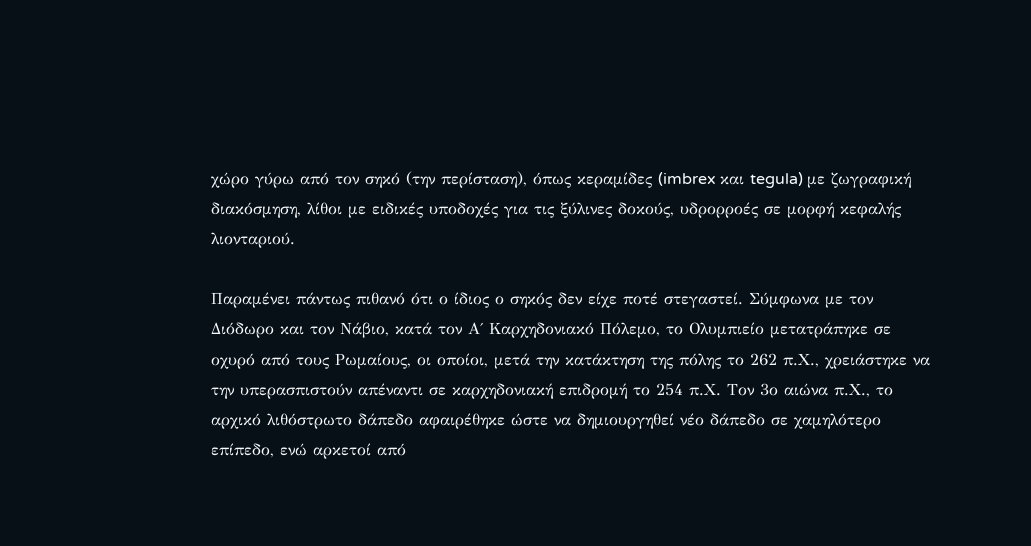χώρο γύρω από τον σηκό (την περίσταση), όπως κεραμίδες (imbrex και tegula) με ζωγραφική διακόσμηση, λίθοι με ειδικές υποδοχές για τις ξύλινες δοκούς, υδρορροές σε μορφή κεφαλής λιονταριού.

Παραμένει πάντως πιθανό ότι ο ίδιος ο σηκός δεν είχε ποτέ στεγαστεί. Σύμφωνα με τον Διόδωρο και τον Νάβιο, κατά τον Α΄ Καρχηδονιακό Πόλεμο, το Ολυμπιείο μετατράπηκε σε οχυρό από τους Ρωμαίους, οι οποίοι, μετά την κατάκτηση της πόλης το 262 π.Χ., χρειάστηκε να την υπερασπιστούν απέναντι σε καρχηδονιακή επιδρομή το 254 π.Χ. Τον 3ο αιώνα π.Χ., το αρχικό λιθόστρωτο δάπεδο αφαιρέθηκε ώστε να δημιουργηθεί νέο δάπεδο σε χαμηλότερο επίπεδο, ενώ αρκετοί από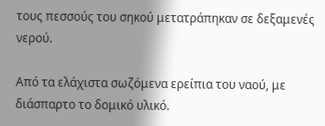τους πεσσούς του σηκού μετατράπηκαν σε δεξαμενές νερού.

Από τα ελάχιστα σωζόμενα ερείπια του ναού, με διάσπαρτο το δομικό υλικό.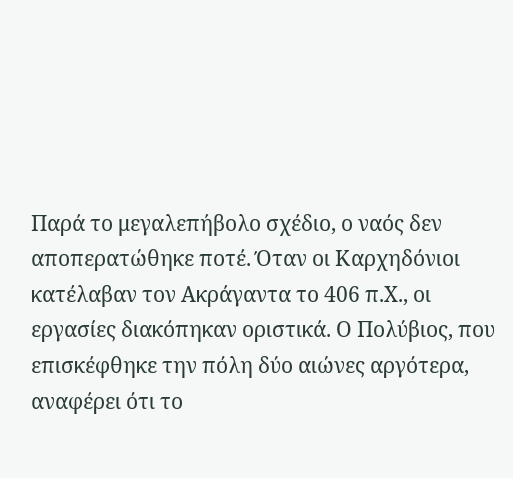Παρά το μεγαλεπήβολο σχέδιο, ο ναός δεν αποπερατώθηκε ποτέ. Όταν οι Καρχηδόνιοι κατέλαβαν τον Ακράγαντα το 406 π.Χ., οι εργασίες διακόπηκαν οριστικά. Ο Πολύβιος, που επισκέφθηκε την πόλη δύο αιώνες αργότερα, αναφέρει ότι το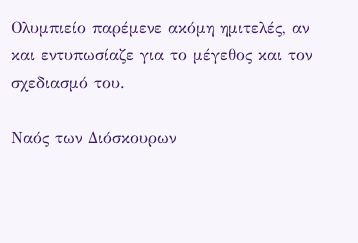Ολυμπιείο παρέμενε ακόμη ημιτελές, αν και εντυπωσίαζε για το μέγεθος και τον σχεδιασμό του.

Ναός των Διόσκουρων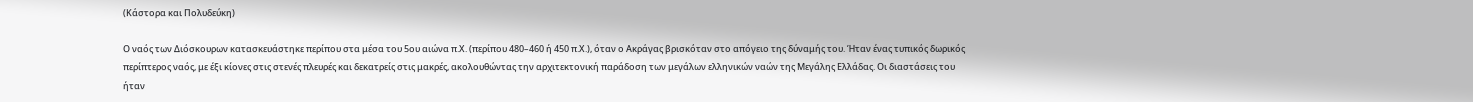(Κάστορα και Πολυδεύκη)

Ο ναός των Διόσκουρων κατασκευάστηκε περίπου στα μέσα του 5ου αιώνα π.Χ. (περίπου 480–460 ή 450 π.Χ.), όταν ο Ακράγας βρισκόταν στο απόγειο της δύναμής του. Ήταν ένας τυπικός δωρικός περίπτερος ναός, με έξι κίονες στις στενές πλευρές και δεκατρείς στις μακρές, ακολουθώντας την αρχιτεκτονική παράδοση των μεγάλων ελληνικών ναών της Μεγάλης Ελλάδας. Οι διαστάσεις του ήταν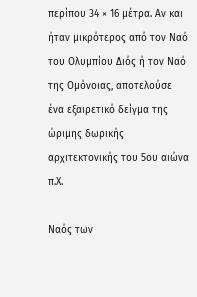περίπου 34 × 16 μέτρα. Αν και ήταν μικρότερος από τον Ναό του Ολυμπίου Διός ή τον Ναό της Ομόνοιας, αποτελούσε ένα εξαιρετικό δείγμα της ώριμης δωρικής αρχιτεκτονικής του 5ου αιώνα π.Χ.

Ναός των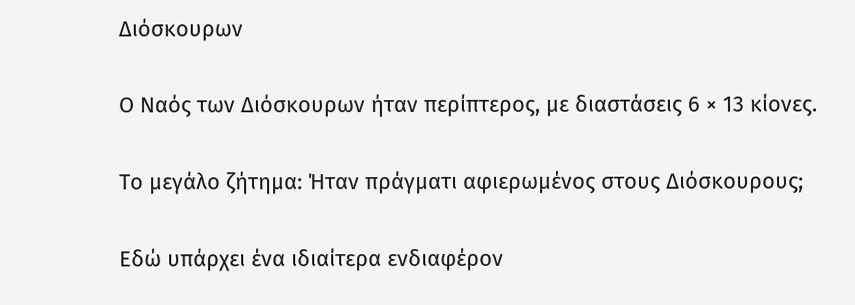Διόσκουρων

Ο Ναός των Διόσκουρων ήταν περίπτερος, με διαστάσεις 6 × 13 κίονες.

Το μεγάλο ζήτημα: Ήταν πράγματι αφιερωμένος στους Διόσκουρους;

Εδώ υπάρχει ένα ιδιαίτερα ενδιαφέρον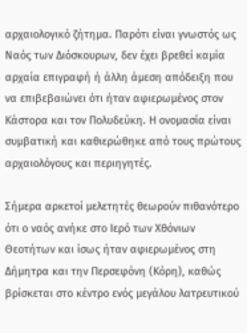αρχαιολογικό ζήτημα. Παρότι είναι γνωστός ως Ναός των Διόσκουρων, δεν έχει βρεθεί καμία αρχαία επιγραφή ή άλλη άμεση απόδειξη που να επιβεβαιώνει ότι ήταν αφιερωμένος στον Κάστορα και τον Πολυδεύκη. Η ονομασία είναι συμβατική και καθιερώθηκε από τους πρώτους αρχαιολόγους και περιηγητές.

Σήμερα αρκετοί μελετητές θεωρούν πιθανότερο ότι ο ναός ανήκε στο Ιερό των Χθόνιων Θεοτήτων και ίσως ήταν αφιερωμένος στη Δήμητρα και την Περσεφόνη (Κόρη), καθώς βρίσκεται στο κέντρο ενός μεγάλου λατρευτικού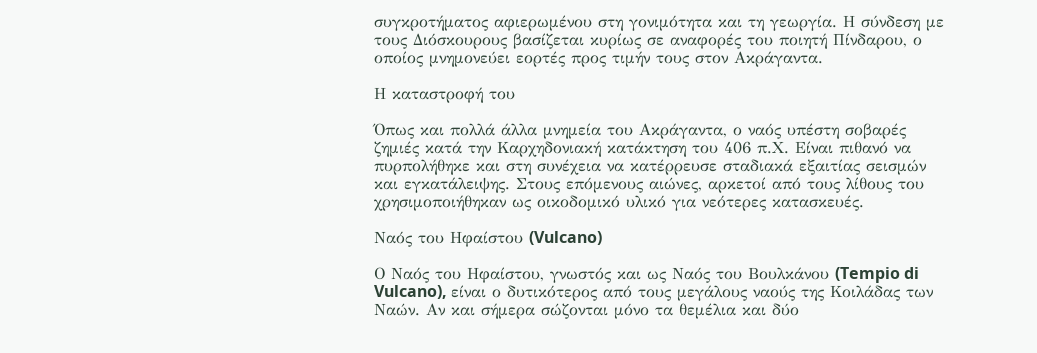συγκροτήματος αφιερωμένου στη γονιμότητα και τη γεωργία. Η σύνδεση με τους Διόσκουρους βασίζεται κυρίως σε αναφορές του ποιητή Πίνδαρου, ο οποίος μνημονεύει εορτές προς τιμήν τους στον Ακράγαντα.

Η καταστροφή του

Όπως και πολλά άλλα μνημεία του Ακράγαντα, ο ναός υπέστη σοβαρές ζημιές κατά την Καρχηδονιακή κατάκτηση του 406 π.Χ. Είναι πιθανό να πυρπολήθηκε και στη συνέχεια να κατέρρευσε σταδιακά εξαιτίας σεισμών και εγκατάλειψης. Στους επόμενους αιώνες, αρκετοί από τους λίθους του χρησιμοποιήθηκαν ως οικοδομικό υλικό για νεότερες κατασκευές.

Ναός του Ηφαίστου (Vulcano)

Ο Ναός του Ηφαίστου, γνωστός και ως Ναός του Βουλκάνου (Tempio di Vulcano), είναι ο δυτικότερος από τους μεγάλους ναούς της Κοιλάδας των Ναών. Αν και σήμερα σώζονται μόνο τα θεμέλια και δύο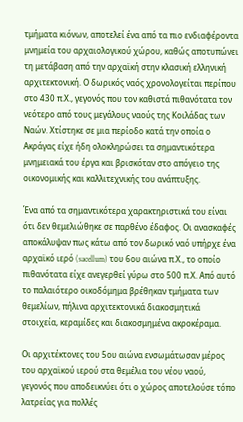τμήματα κιόνων, αποτελεί ένα από τα πιο ενδιαφέροντα μνημεία του αρχαιολογικού χώρου, καθώς αποτυπώνει τη μετάβαση από την αρχαϊκή στην κλασική ελληνική αρχιτεκτονική. Ο δωρικός ναός χρονολογείται περίπου στο 430 π.Χ., γεγονός που τον καθιστά πιθανότατα τον νεότερο από τους μεγάλους ναούς της Κοιλάδας των Ναών. Χτίστηκε σε μια περίοδο κατά την οποία ο Ακράγας είχε ήδη ολοκληρώσει τα σημαντικότερα μνημειακά του έργα και βρισκόταν στο απόγειο της οικονομικής και καλλιτεχνικής του ανάπτυξης.

Ένα από τα σημαντικότερα χαρακτηριστικά του είναι ότι δεν θεμελιώθηκε σε παρθένο έδαφος. Οι ανασκαφές αποκάλυψαν πως κάτω από τον δωρικό ναό υπήρχε ένα αρχαϊκό ιερό (sacellum) του 6ου αιώνα π.Χ., το οποίο πιθανότατα είχε ανεγερθεί γύρω στο 500 π.Χ. Από αυτό το παλαιότερο οικοδόμημα βρέθηκαν τμήματα των θεμελίων, πήλινα αρχιτεκτονικά διακοσμητικά στοιχεία, κεραμίδες και διακοσμημένα ακροκέραμα.

Οι αρχιτέκτονες του 5ου αιώνα ενσωμάτωσαν μέρος του αρχαϊκού ιερού στα θεμέλια του νέου ναού, γεγονός που αποδεικνύει ότι ο χώρος αποτελούσε τόπο λατρείας για πολλές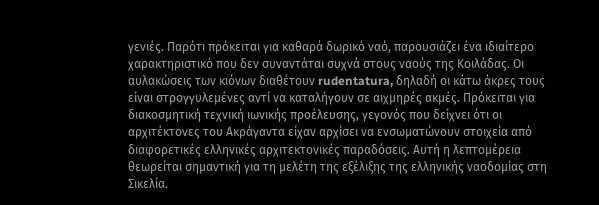γενιές. Παρότι πρόκειται για καθαρά δωρικό ναό, παρουσιάζει ένα ιδιαίτερο χαρακτηριστικό που δεν συναντάται συχνά στους ναούς της Κοιλάδας. Οι αυλακώσεις των κιόνων διαθέτουν rudentatura, δηλαδή οι κάτω άκρες τους είναι στρογγυλεμένες αντί να καταλήγουν σε αιχμηρές ακμές. Πρόκειται για διακοσμητική τεχνική ιωνικής προέλευσης, γεγονός που δείχνει ότι οι αρχιτέκτονες του Ακράγαντα είχαν αρχίσει να ενσωματώνουν στοιχεία από διαφορετικές ελληνικές αρχιτεκτονικές παραδόσεις. Αυτή η λεπτομέρεια θεωρείται σημαντική για τη μελέτη της εξέλιξης της ελληνικής ναοδομίας στη Σικελία.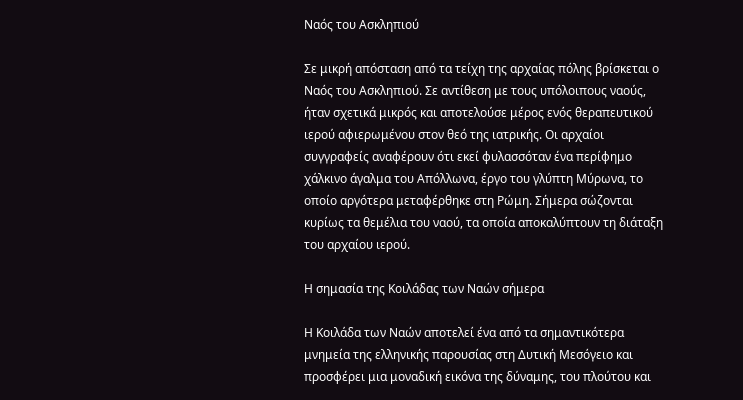Ναός του Ασκληπιού

Σε μικρή απόσταση από τα τείχη της αρχαίας πόλης βρίσκεται ο Ναός του Ασκληπιού. Σε αντίθεση με τους υπόλοιπους ναούς, ήταν σχετικά μικρός και αποτελούσε μέρος ενός θεραπευτικού ιερού αφιερωμένου στον θεό της ιατρικής. Οι αρχαίοι συγγραφείς αναφέρουν ότι εκεί φυλασσόταν ένα περίφημο χάλκινο άγαλμα του Απόλλωνα, έργο του γλύπτη Μύρωνα, το οποίο αργότερα μεταφέρθηκε στη Ρώμη. Σήμερα σώζονται κυρίως τα θεμέλια του ναού, τα οποία αποκαλύπτουν τη διάταξη του αρχαίου ιερού.

Η σημασία της Κοιλάδας των Ναών σήμερα

Η Κοιλάδα των Ναών αποτελεί ένα από τα σημαντικότερα μνημεία της ελληνικής παρουσίας στη Δυτική Μεσόγειο και προσφέρει μια μοναδική εικόνα της δύναμης, του πλούτου και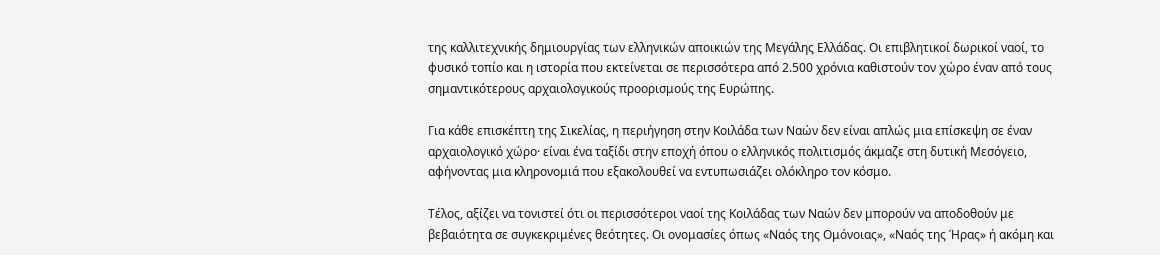της καλλιτεχνικής δημιουργίας των ελληνικών αποικιών της Μεγάλης Ελλάδας. Οι επιβλητικοί δωρικοί ναοί, το φυσικό τοπίο και η ιστορία που εκτείνεται σε περισσότερα από 2.500 χρόνια καθιστούν τον χώρο έναν από τους σημαντικότερους αρχαιολογικούς προορισμούς της Ευρώπης.

Για κάθε επισκέπτη της Σικελίας, η περιήγηση στην Κοιλάδα των Ναών δεν είναι απλώς μια επίσκεψη σε έναν αρχαιολογικό χώρο· είναι ένα ταξίδι στην εποχή όπου ο ελληνικός πολιτισμός άκμαζε στη δυτική Μεσόγειο, αφήνοντας μια κληρονομιά που εξακολουθεί να εντυπωσιάζει ολόκληρο τον κόσμο.

Τέλος, αξίζει να τονιστεί ότι οι περισσότεροι ναοί της Κοιλάδας των Ναών δεν μπορούν να αποδοθούν με βεβαιότητα σε συγκεκριμένες θεότητες. Οι ονομασίες όπως «Ναός της Ομόνοιας», «Ναός της Ήρας» ή ακόμη και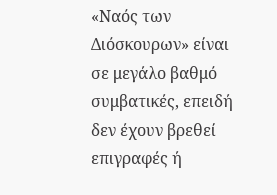«Ναός των Διόσκουρων» είναι σε μεγάλο βαθμό συμβατικές, επειδή δεν έχουν βρεθεί επιγραφές ή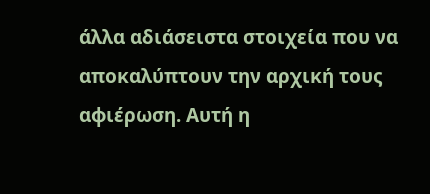άλλα αδιάσειστα στοιχεία που να αποκαλύπτουν την αρχική τους αφιέρωση. Αυτή η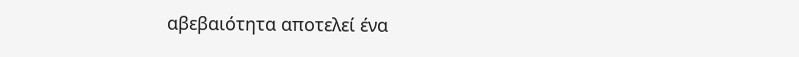αβεβαιότητα αποτελεί ένα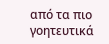από τα πιο γοητευτικά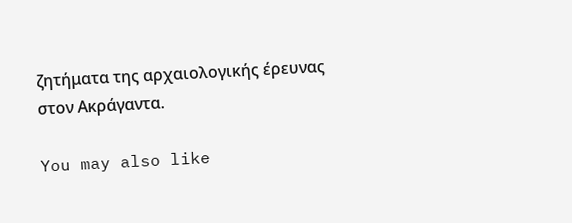ζητήματα της αρχαιολογικής έρευνας στον Ακράγαντα.

You may also like